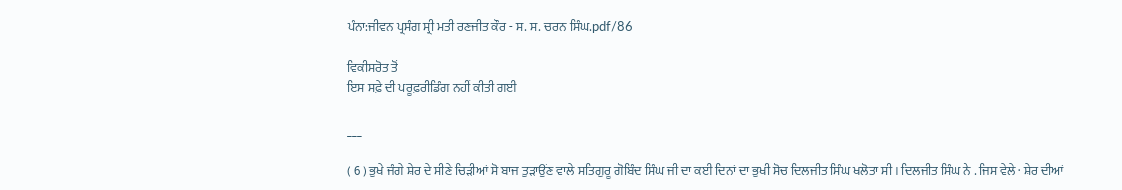ਪੰਨਾ:ਜੀਵਨ ਪ੍ਰਸੰਗ ਸ੍ਰੀ ਮਤੀ ਰਣਜੀਤ ਕੌਰ - ਸ. ਸ. ਚਰਨ ਸਿੰਘ.pdf/86

ਵਿਕੀਸਰੋਤ ਤੋਂ
ਇਸ ਸਫ਼ੇ ਦੀ ਪਰੂਫ਼ਰੀਡਿੰਗ ਨਹੀਂ ਕੀਤੀ ਗਈ

___

( 6 ) ਭੁਖੇ ਜੰਗੇ ਸ਼ੇਰ ਦੇ ਸੀਣੇ ਚਿੜੀਆਂ ਸੋ ਬਾਜ ਤੁੜਾਉਂਣ ਵਾਲੇ ਸਤਿਗੁਰੂ ਗੋਬਿੰਦ ਸਿੰਘ ਜੀ ਦਾ ਕਈ ਦਿਨਾਂ ਦਾ ਭੁਖੀ ਸੋਚ ਦਿਲਜੀਤ ਸਿੰਘ ਖਲੋਤਾ ਸੀ । ਦਿਲਜੀਤ ਸਿੰਘ ਨੇ . ਜਿਸ ਵੇਲੇ · ਸ਼ੇਰ ਦੀਆਂ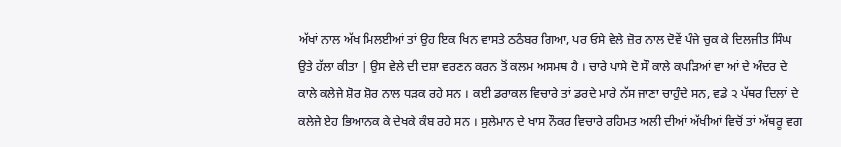ਅੱਖਾਂ ਨਾਲ ਅੱਖ ਮਿਲਈਆਂ ਤਾਂ ਉਹ ਇਕ ਖਿਨ ਵਾਸਤੇ ਠਠੰਬਰ ਗਿਆ, ਪਰ ਓਸੇ ਵੇਲੇ ਜ਼ੋਰ ਨਾਲ ਦੋਵੇਂ ਪੰਜੇ ਚੁਕ ਕੇ ਦਿਲਜੀਤ ਸਿੰਘ ਉਤੇ ਹੱਲਾ ਕੀਤਾ | ਉਸ ਵੇਲੇ ਦੀ ਦਸ਼ਾ ਵਰਣਨ ਕਰਨ ਤੋਂ ਕਲਮ ਅਸਮਥ ਹੈ । ਚਾਰੇ ਪਾਸੇ ਦੋ ਸੌ ਕਾਲੇ ਕਪੜਿਆਂ ਵਾ ਆਂ ਦੇ ਅੰਦਰ ਦੇ ਕਾਲੇ ਕਲੇਜੇ ਸ਼ੋਰ ਸ਼ੋਰ ਨਾਲ ਧੜਕ ਰਹੇ ਸਨ । ਕਈ ਡਰਾਕਲ ਵਿਚਾਰੇ ਤਾਂ ਡਰਦੇ ਮਾਰੇ ਨੱਸ ਜਾਣਾ ਚਾਹੁੰਦੇ ਸਨ, ਵਡੇ ੨ ਪੱਥਰ ਦਿਲਾਂ ਦੇ ਕਲੇਜੇ ਏਹ ਭਿਆਨਕ ਕੇ ਦੇਖਕੇ ਕੰਬ ਰਹੇ ਸਨ । ਸੁਲੇਮਾਨ ਦੇ ਖਾਸ ਨੌਕਰ ਵਿਚਾਰੇ ਰਹਿਮਤ ਅਲੀ ਦੀਆਂ ਅੱਖੀਆਂ ਵਿਚੋਂ ਤਾਂ ਅੱਥਰੂ ਵਗ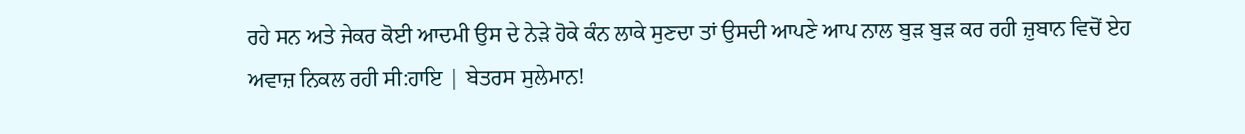ਰਹੇ ਸਨ ਅਤੇ ਜੇਕਰ ਕੋਈ ਆਦਮੀ ਉਸ ਦੇ ਨੇੜੇ ਹੋਕੇ ਕੰਨ ਲਾਕੇ ਸੁਣਦਾ ਤਾਂ ਉਸਦੀ ਆਪਣੇ ਆਪ ਨਾਲ ਬੁੜ ਬੁੜ ਕਰ ਰਹੀ ਜ਼ੁਬਾਨ ਵਿਚੋਂ ਏਹ ਅਵਾਜ਼ ਨਿਕਲ ਰਹੀ ਸੀ:ਹਾਇ | ਬੇਤਰਸ ਸੁਲੇਮਾਨ!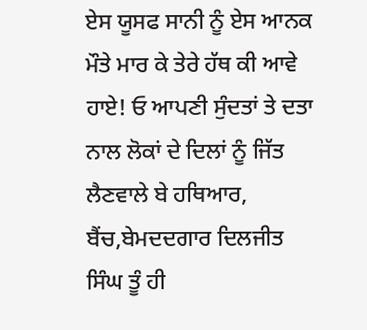ਏਸ ਯੂਸਫ ਸਾਨੀ ਨੂੰ ਏਸ ਆਨਕ ਮੌਤੇ ਮਾਰ ਕੇ ਤੇਰੇ ਹੱਥ ਕੀ ਆਵੇ ਹਾਏ! ਓ ਆਪਣੀ ਸੁੰਦਤਾਂ ਤੇ ਦਤਾ ਨਾਲ ਲੋਕਾਂ ਦੇ ਦਿਲਾਂ ਨੂੰ ਜਿੱਤ ਲੈਣਵਾਲੇ ਬੇ ਹਥਿਆਰ, ਬੈਂਚ,ਬੇਮਦਦਗਾਰ ਦਿਲਜੀਤ ਸਿੰਘ ਤੂੰ ਹੀ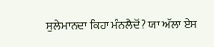ਸੁਲੇਮਾਨਦਾ ਕਿਹਾ ਮੰਨਲੈਦੋਂ? ਯਾ ਅੱਲਾ ਏਸ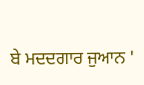ਬੇ ਮਦਦਗਾਰ ਜੁਆਨ '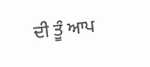ਦੀ ਤੂੰ ਆਪ